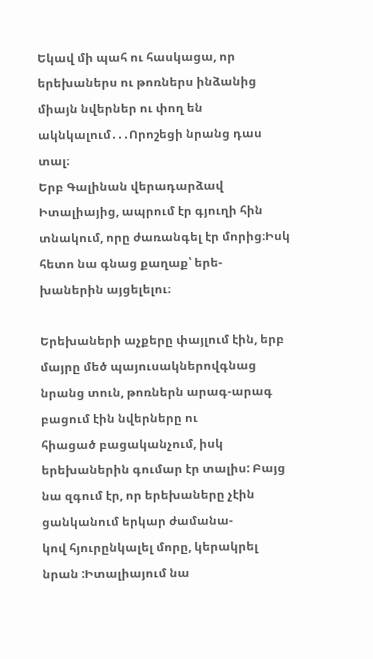Եկավ մի պահ ու հասկացա, որ երեխաներս ու թոռներս ինձանից միայն նվերներ ու փող են ակնկալում․․․Որոշեցի նրանց դաս տալ։
Երբ Գալինան վերադարձավ Իտալիայից, ապրում էր գյուղի հին տնակում, որը ժառանգել էր մորից։Իսկ հետո նա գնաց քաղաք՝ երե-
խաներին այցելելու։

Երեխաների աչքերը փայլում էին, երբ մայրը մեծ պայուսակներովգնաց նրանց տուն, թոռներն արագ-արագ բացում էին նվերները ու
հիացած բացականչում, իսկ երեխաներին գումար էր տալիս: Բայց նա զգում էր, որ երեխաները չէին ցանկանում երկար ժամանա-
կով հյուրընկալել մորը, կերակրել նրան :Իտալիայում նա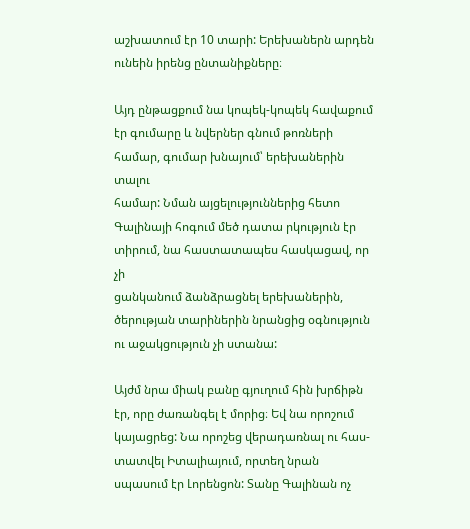աշխատում էր 10 տարի: Երեխաներն արդեն ունեին իրենց ընտանիքները։

Այդ ընթացքում նա կոպեկ-կոպեկ հավաքում էր գումարը և նվերներ գնում թոռների համար, գումար խնայում՝ երեխաներին տալու
համար: Նման այցելություններից հետո Գալինայի հոգում մեծ դատա րկություն էր տիրում, նա հաստատապես հասկացավ, որ չի
ցանկանում ձանձրացնել երեխաներին, ծերության տարիներին նրանցից օգնություն ու աջակցություն չի ստանա:

Այժմ նրա միակ բանը գյուղում հին խրճիթն էր, որը ժառանգել է մորից։ Եվ նա որոշում կայացրեց: Նա որոշեց վերադառնալ ու հաս-
տատվել Իտալիայում, որտեղ նրան սպասում էր Լորենցոն: Տանը Գալինան ոչ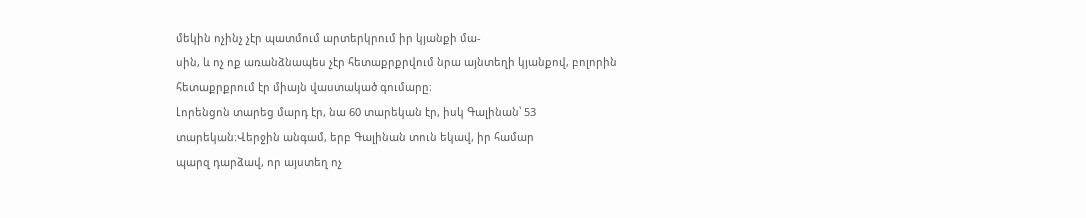մեկին ոչինչ չէր պատմում արտերկրում իր կյանքի մա-
սին, և ոչ ոք առանձնապես չէր հետաքրքրվում նրա այնտեղի կյանքով, բոլորին հետաքրքրում էր միայն վաստակած գումարը։
Լորենցոն տարեց մարդ էր, նա 60 տարեկան էր, իսկ Գալինան՝ 53 տարեկան։Վերջին անգամ, երբ Գալինան տուն եկավ, իր համար
պարզ դարձավ, որ այստեղ ոչ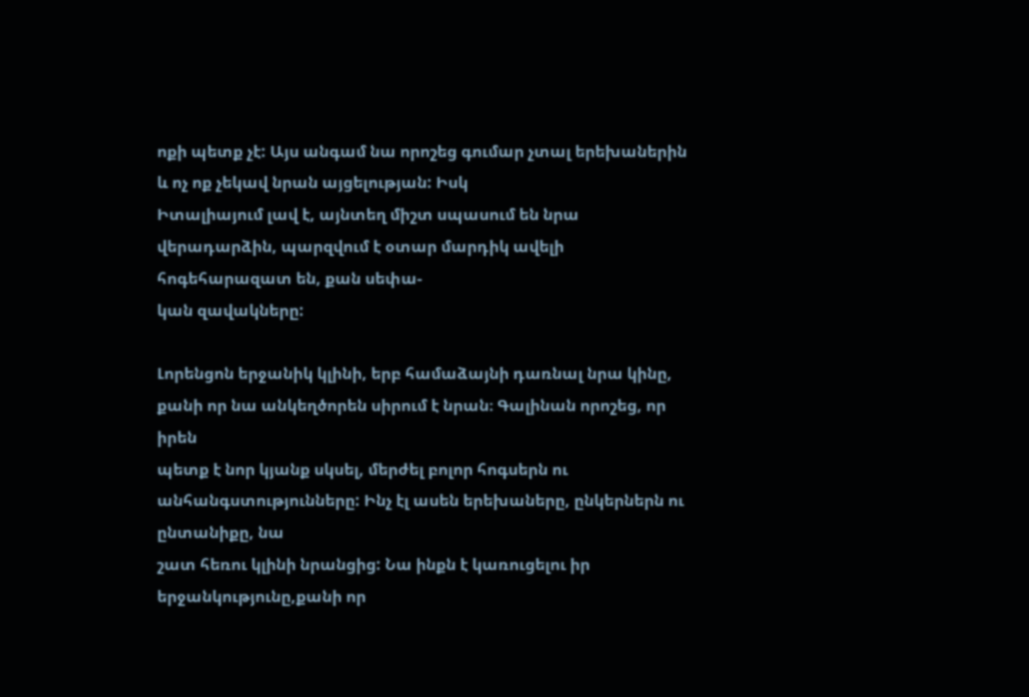ոքի պետք չէ: Այս անգամ նա որոշեց գումար չտալ երեխաներին և ոչ ոք չեկավ նրան այցելության: Իսկ
Իտալիայում լավ է, այնտեղ միշտ սպասում են նրա վերադարձին, պարզվում է օտար մարդիկ ավելի հոգեհարազատ են, քան սեփա-
կան զավակները:

Լորենցոն երջանիկ կլինի, երբ համաձայնի դառնալ նրա կինը, քանի որ նա անկեղծորեն սիրում է նրան։ Գալինան որոշեց, որ իրեն
պետք է նոր կյանք սկսել, մերժել բոլոր հոգսերն ու անհանգստությունները: Ինչ էլ ասեն երեխաները, ընկերներն ու ընտանիքը, նա
շատ հեռու կլինի նրանցից: Նա ինքն է կառուցելու իր երջանկությունը,քանի որ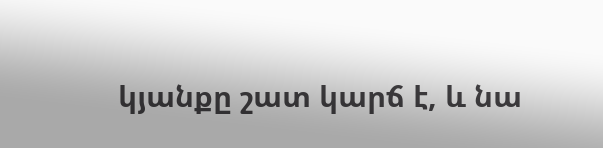կյանքը շատ կարճ է, և նա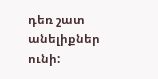դեռ շատ անելիքներ ունի: